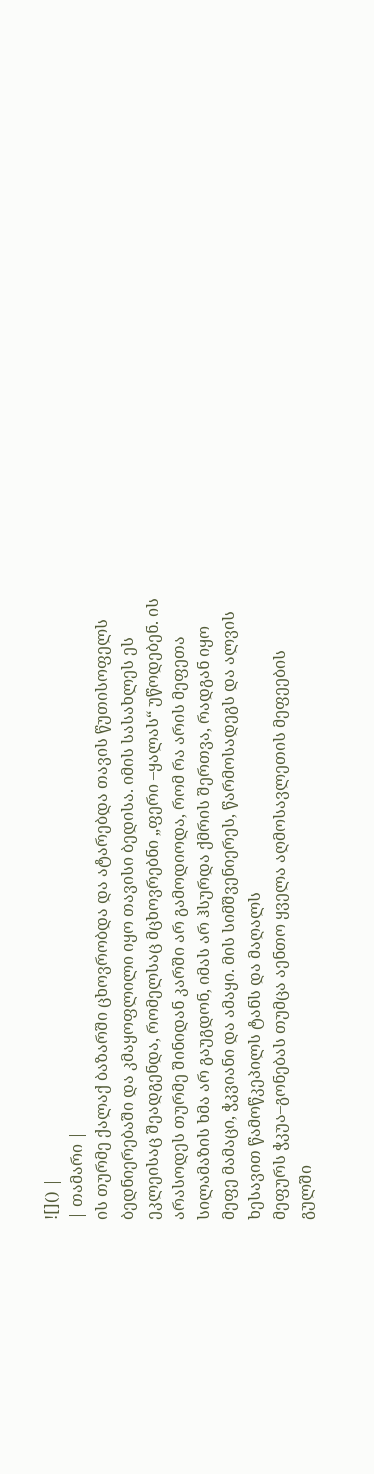![]() |
| თამარი |
ის თურმე ქალაქ ბაზარში ცხოვრობდა და ატარებდა თავის წუთისოფელს ბედნიერებაში და კმაყოფლილი იყო თავისი ბედისა. იმის სასახლეს ეს ეკლეისაც შეადგენდა, რომელსაც მცხოვრებნი „ფერი –ყალას“ უწოდებენ. ის არასოდეს თურმე შინიდან კარში არ გამოდიოდა, რომ რა არის მეფეთა სილამაზის ხმა არ გაუგდონ, იმას არ ჰსურდა ქმრის შერთვა, რადგან იყო მეფე მამაცი, ჭკვიანი და ამაყი. მის სიმშვენიერეს, წარმოსადეგს და ალვის ხესავით წამოწკეპილს ტანს და მაღალს
მეფურს ჭკუა–გონებას თუმცა აენთო ყველა აღმოსავლეთის მეფეების გულში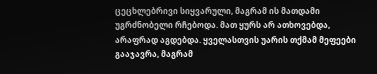ცეცხლებრივი სიყვარული, მაგრამ ის მათდამი უგრძნობელი რჩებოდა. მათ ყურს არ ათხოვებდა, არაფრად აგდებდა. ყველასთვის უარის თქმამ მეფეები გააჯავრა, მაგრამ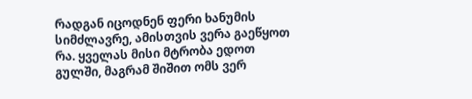რადგან იცოდნენ ფერი ხანუმის სიმძლავრე, ამისთვის ვერა გაეწყოთ რა. ყველას მისი მტრობა ედოთ გულში, მაგრამ შიშით ომს ვერ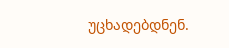უცხადებდნენ.